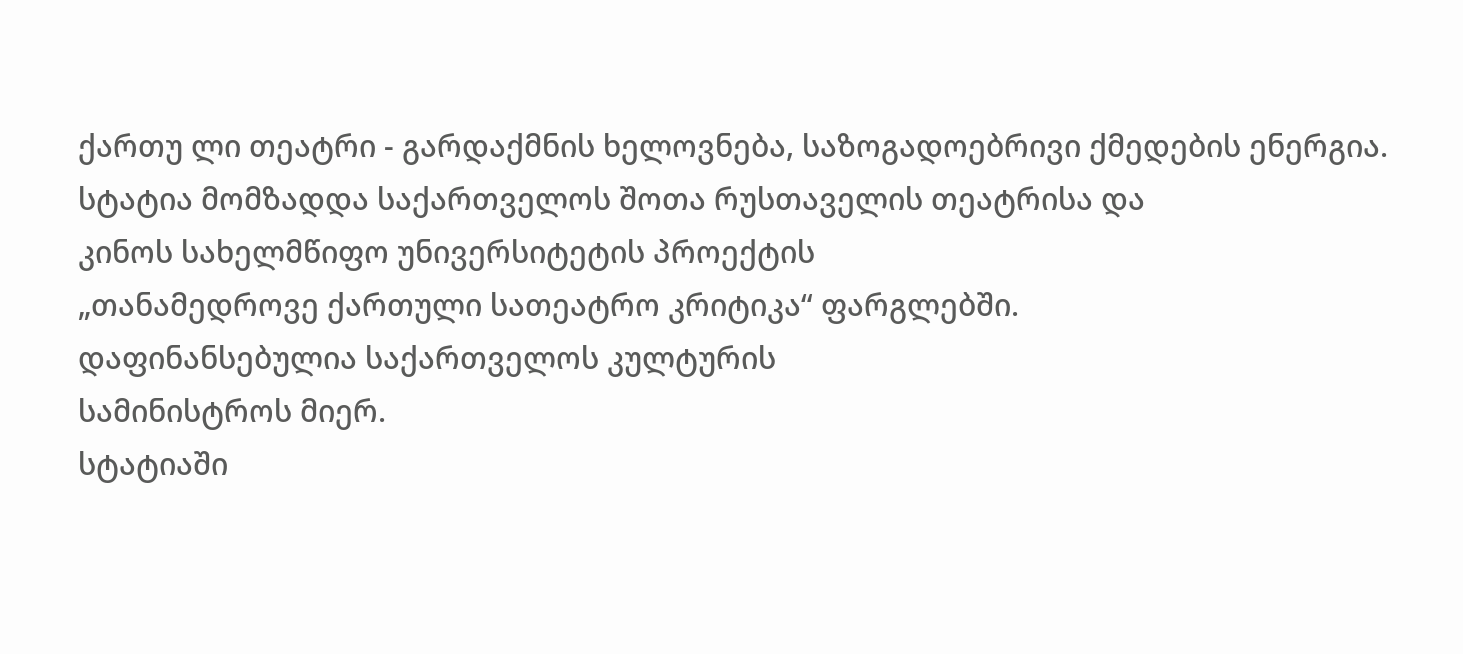ქართუ ლი თეატრი - გარდაქმნის ხელოვნება, საზოგადოებრივი ქმედების ენერგია.
სტატია მომზადდა საქართველოს შოთა რუსთაველის თეატრისა და
კინოს სახელმწიფო უნივერსიტეტის პროექტის
„თანამედროვე ქართული სათეატრო კრიტიკა“ ფარგლებში.
დაფინანსებულია საქართველოს კულტურის
სამინისტროს მიერ.
სტატიაში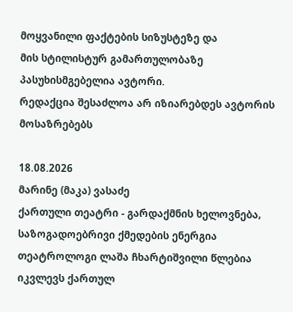მოყვანილი ფაქტების სიზუსტეზე და
მის სტილისტურ გამართულობაზე პასუხისმგებელია ავტორი.
რედაქცია შესაძლოა არ იზიარებდეს ავტორის მოსაზრებებს

18.08.2026
მარინე (მაკა) ვასაძე
ქართული თეატრი - გარდაქმნის ხელოვნება, საზოგადოებრივი ქმედების ენერგია
თეატროლოგი ლაშა ჩხარტიშვილი წლებია იკვლევს ქართულ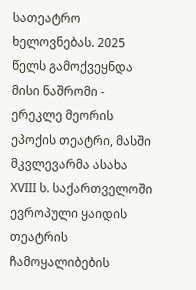სათეატრო ხელოვნებას. 2025 წელს გამოქვეყნდა მისი ნაშრომი - ერეკლე მეორის ეპოქის თეატრი, მასში მკვლევარმა ასახა XVIII ს. საქართველოში ევროპული ყაიდის თეატრის ჩამოყალიბების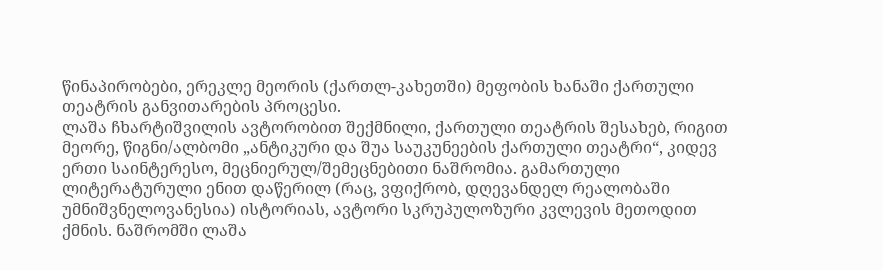წინაპირობები, ერეკლე მეორის (ქართლ-კახეთში) მეფობის ხანაში ქართული თეატრის განვითარების პროცესი.
ლაშა ჩხარტიშვილის ავტორობით შექმნილი, ქართული თეატრის შესახებ, რიგით მეორე, წიგნი/ალბომი „ანტიკური და შუა საუკუნეების ქართული თეატრი“, კიდევ ერთი საინტერესო, მეცნიერულ/შემეცნებითი ნაშრომია. გამართული ლიტერატურული ენით დაწერილ (რაც, ვფიქრობ, დღევანდელ რეალობაში უმნიშვნელოვანესია) ისტორიას, ავტორი სკრუპულოზური კვლევის მეთოდით ქმნის. ნაშრომში ლაშა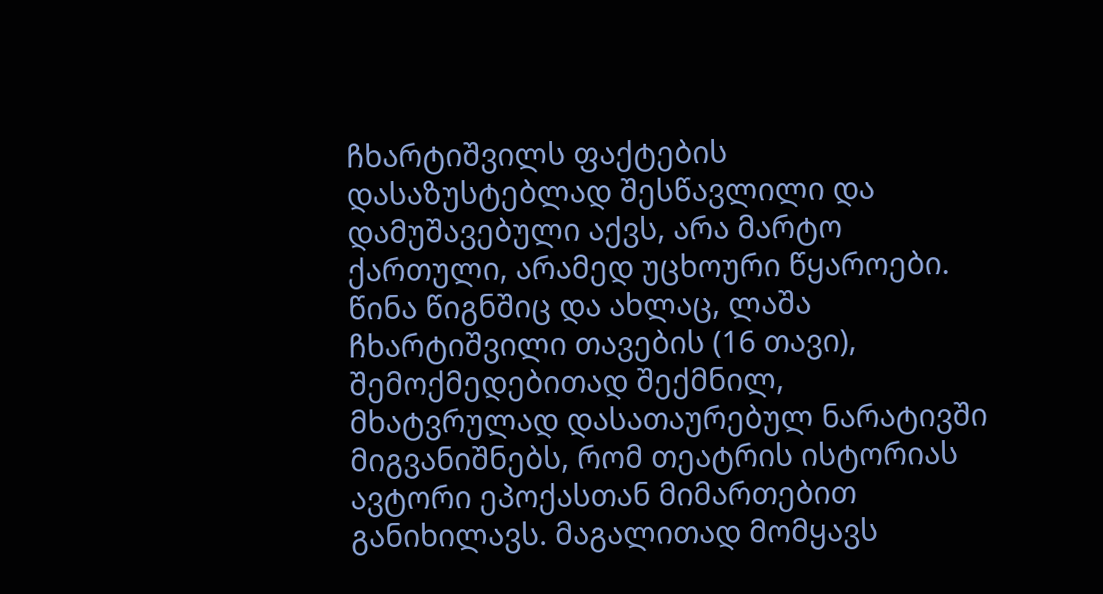ჩხარტიშვილს ფაქტების დასაზუსტებლად შესწავლილი და დამუშავებული აქვს, არა მარტო ქართული, არამედ უცხოური წყაროები. წინა წიგნშიც და ახლაც, ლაშა ჩხარტიშვილი თავების (16 თავი), შემოქმედებითად შექმნილ, მხატვრულად დასათაურებულ ნარატივში მიგვანიშნებს, რომ თეატრის ისტორიას ავტორი ეპოქასთან მიმართებით განიხილავს. მაგალითად მომყავს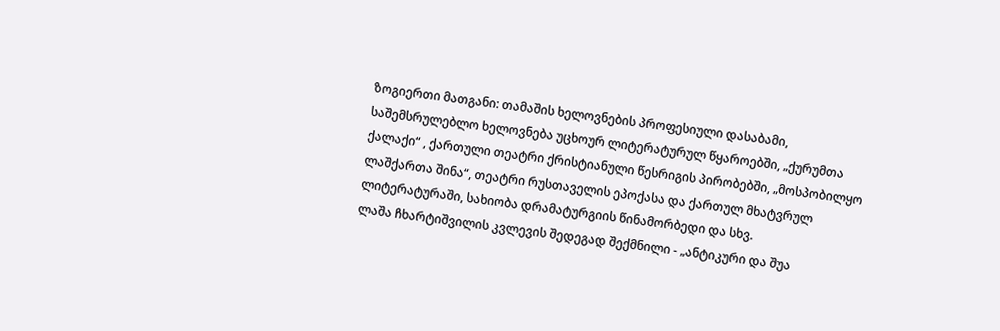ზოგიერთი მათგანი: თამაშის ხელოვნების პროფესიული დასაბამი, საშემსრულებლო ხელოვნება უცხოურ ლიტერატურულ წყაროებში, „ქურუმთა ქალაქი“ , ქართული თეატრი ქრისტიანული წესრიგის პირობებში, „მოსპობილყო ლაშქართა შინა“, თეატრი რუსთაველის ეპოქასა და ქართულ მხატვრულ ლიტერატურაში, სახიობა დრამატურგიის წინამორბედი და სხვ.
ლაშა ჩხარტიშვილის კვლევის შედეგად შექმნილი - „ანტიკური და შუა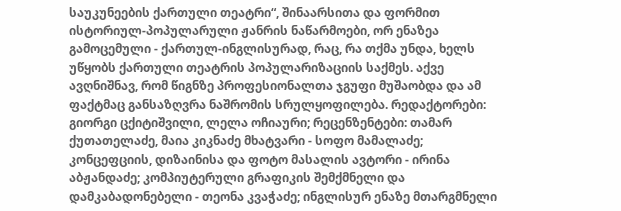საუკუნეების ქართული თეატრი“, შინაარსითა და ფორმით ისტორიულ-პოპულარული ჟანრის ნაწარმოები, ორ ენაზეა გამოცემული - ქართულ-ინგლისურად, რაც, რა თქმა უნდა, ხელს უწყობს ქართული თეატრის პოპულარიზაციის საქმეს. აქვე ავღნიშნავ, რომ წიგნზე პროფესიონალთა ჯგუფი მუშაობდა და ამ ფაქტმაც განსაზღვრა ნაშრომის სრულყოფილება. რედაქტორები: გიორგი ცქიტიშვილი, ლელა ოჩიაური; რეცენზენტები: თამარ ქუთათელაძე, მაია კიკნაძე მხატვარი - სოფო მამალაძე; კონცეფციის, დიზაინისა და ფოტო მასალის ავტორი - ირინა აბჟანდაძე; კომპიუტერული გრაფიკის შემქმნელი და დამკაბადონებელი - თეონა კვაჭაძე; ინგლისურ ენაზე მთარგმნელი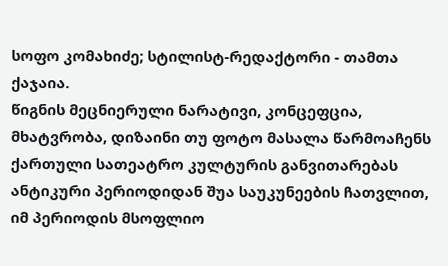სოფო კომახიძე; სტილისტ-რედაქტორი - თამთა ქაჯაია.
წიგნის მეცნიერული ნარატივი, კონცეფცია, მხატვრობა, დიზაინი თუ ფოტო მასალა წარმოაჩენს ქართული სათეატრო კულტურის განვითარებას ანტიკური პერიოდიდან შუა საუკუნეების ჩათვლით, იმ პერიოდის მსოფლიო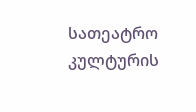სათეატრო კულტურის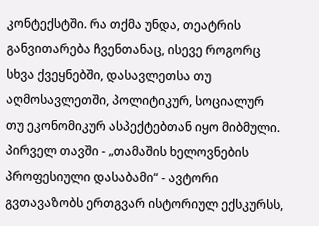კონტექსტში. რა თქმა უნდა, თეატრის განვითარება ჩვენთანაც, ისევე როგორც სხვა ქვეყნებში, დასავლეთსა თუ აღმოსავლეთში, პოლიტიკურ, სოციალურ თუ ეკონომიკურ ასპექტებთან იყო მიბმული.
პირველ თავში - „თამაშის ხელოვნების პროფესიული დასაბამი“ - ავტორი გვთავაზობს ერთგვარ ისტორიულ ექსკურსს,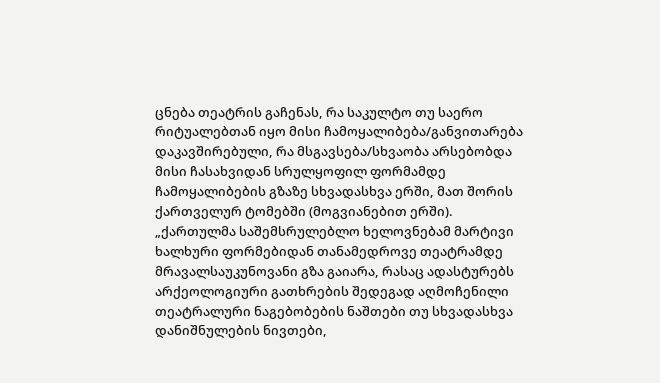ცნება თეატრის გაჩენას, რა საკულტო თუ საერო რიტუალებთან იყო მისი ჩამოყალიბება/განვითარება დაკავშირებული, რა მსგავსება/სხვაობა არსებობდა მისი ჩასახვიდან სრულყოფილ ფორმამდე ჩამოყალიბების გზაზე სხვადასხვა ერში, მათ შორის ქართველურ ტომებში (მოგვიანებით ერში).
„ქართულმა საშემსრულებლო ხელოვნებამ მარტივი ხალხური ფორმებიდან თანამედროვე თეატრამდე მრავალსაუკუნოვანი გზა გაიარა, რასაც ადასტურებს არქეოლოგიური გათხრების შედეგად აღმოჩენილი თეატრალური ნაგებობების ნაშთები თუ სხვადასხვა დანიშნულების ნივთები,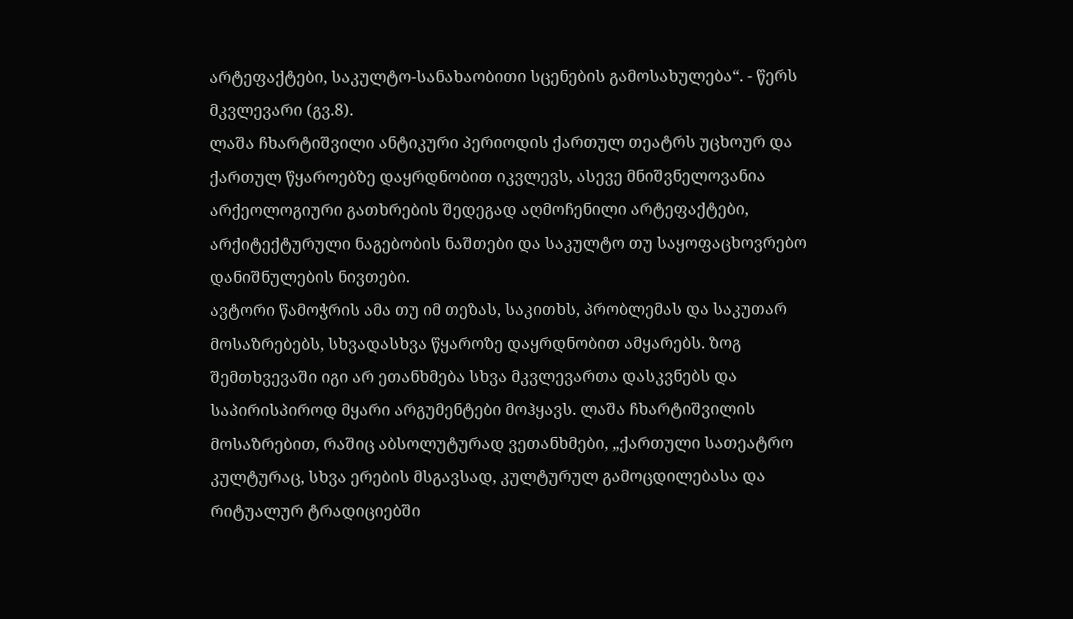არტეფაქტები, საკულტო-სანახაობითი სცენების გამოსახულება“. - წერს მკვლევარი (გვ.8).
ლაშა ჩხარტიშვილი ანტიკური პერიოდის ქართულ თეატრს უცხოურ და ქართულ წყაროებზე დაყრდნობით იკვლევს, ასევე მნიშვნელოვანია არქეოლოგიური გათხრების შედეგად აღმოჩენილი არტეფაქტები, არქიტექტურული ნაგებობის ნაშთები და საკულტო თუ საყოფაცხოვრებო დანიშნულების ნივთები.
ავტორი წამოჭრის ამა თუ იმ თეზას, საკითხს, პრობლემას და საკუთარ მოსაზრებებს, სხვადასხვა წყაროზე დაყრდნობით ამყარებს. ზოგ შემთხვევაში იგი არ ეთანხმება სხვა მკვლევართა დასკვნებს და საპირისპიროდ მყარი არგუმენტები მოჰყავს. ლაშა ჩხარტიშვილის მოსაზრებით, რაშიც აბსოლუტურად ვეთანხმები, „ქართული სათეატრო კულტურაც, სხვა ერების მსგავსად, კულტურულ გამოცდილებასა და რიტუალურ ტრადიციებში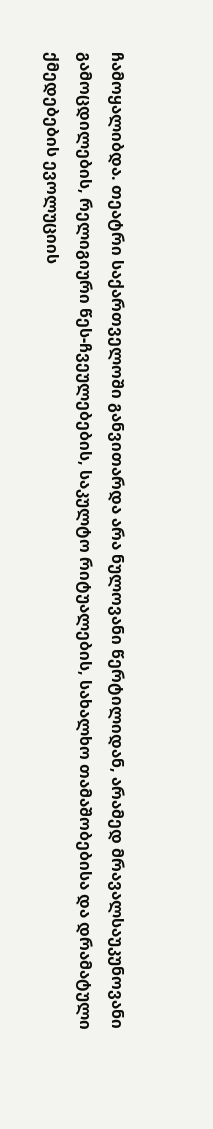ჩამოყალიბდა. თეატრი საქართველოში განვითარდა არა ნულოვანი წერტილიდან, არამედ მრავალსაუკუნოვანი გამოცდილების, რელიგიური წეს-ჩვეულებების, საკულტო რიტუალების, სახალხო თამაშობებისა და დრამატული ქმედებების ევოლუციის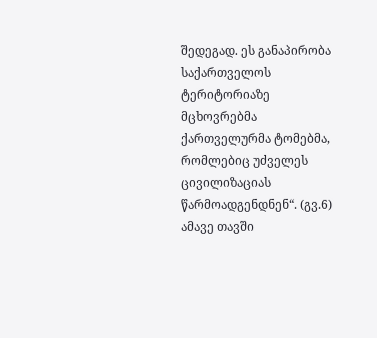შედეგად. ეს განაპირობა საქართველოს ტერიტორიაზე მცხოვრებმა ქართველურმა ტომებმა, რომლებიც უძველეს ცივილიზაციას წარმოადგენდნენ“. (გვ.6)
ამავე თავში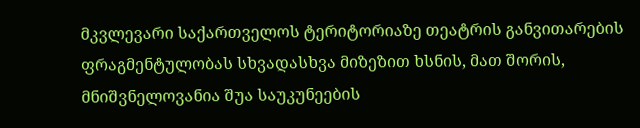მკვლევარი საქართველოს ტერიტორიაზე თეატრის განვითარების ფრაგმენტულობას სხვადასხვა მიზეზით ხსნის, მათ შორის, მნიშვნელოვანია შუა საუკუნეების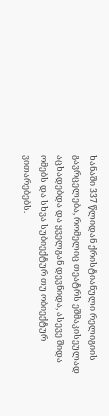ხანაში 337 წლიდან ქრისტიანული რელიგიის გავრცელება, რომელიც თეატრს ეშმაკისეულად აცხადებდა და ყველგან დევნიდა, ასევე შიდა ომებს და სხვა სუბიექტურ თუ ობიექტურ ვითარებებს.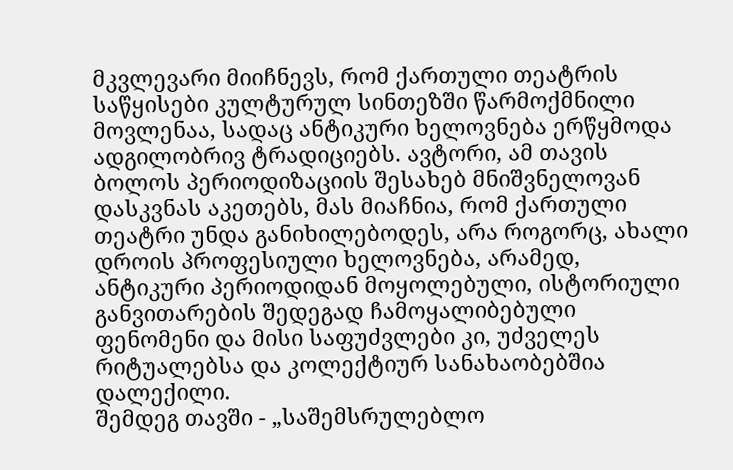მკვლევარი მიიჩნევს, რომ ქართული თეატრის საწყისები კულტურულ სინთეზში წარმოქმნილი მოვლენაა, სადაც ანტიკური ხელოვნება ერწყმოდა ადგილობრივ ტრადიციებს. ავტორი, ამ თავის ბოლოს პერიოდიზაციის შესახებ მნიშვნელოვან დასკვნას აკეთებს, მას მიაჩნია, რომ ქართული თეატრი უნდა განიხილებოდეს, არა როგორც, ახალი დროის პროფესიული ხელოვნება, არამედ, ანტიკური პერიოდიდან მოყოლებული, ისტორიული განვითარების შედეგად ჩამოყალიბებული ფენომენი და მისი საფუძვლები კი, უძველეს რიტუალებსა და კოლექტიურ სანახაობებშია დალექილი.
შემდეგ თავში - „საშემსრულებლო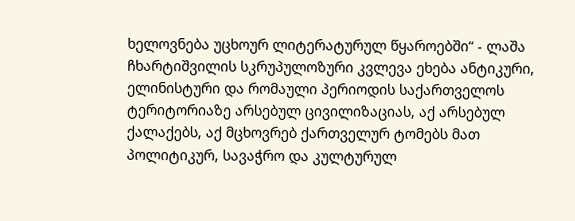ხელოვნება უცხოურ ლიტერატურულ წყაროებში“ - ლაშა ჩხარტიშვილის სკრუპულოზური კვლევა ეხება ანტიკური, ელინისტური და რომაული პერიოდის საქართველოს ტერიტორიაზე არსებულ ცივილიზაციას, აქ არსებულ ქალაქებს, აქ მცხოვრებ ქართველურ ტომებს მათ პოლიტიკურ, სავაჭრო და კულტურულ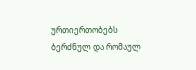ურთიერთობებს ბერძნულ და რომაულ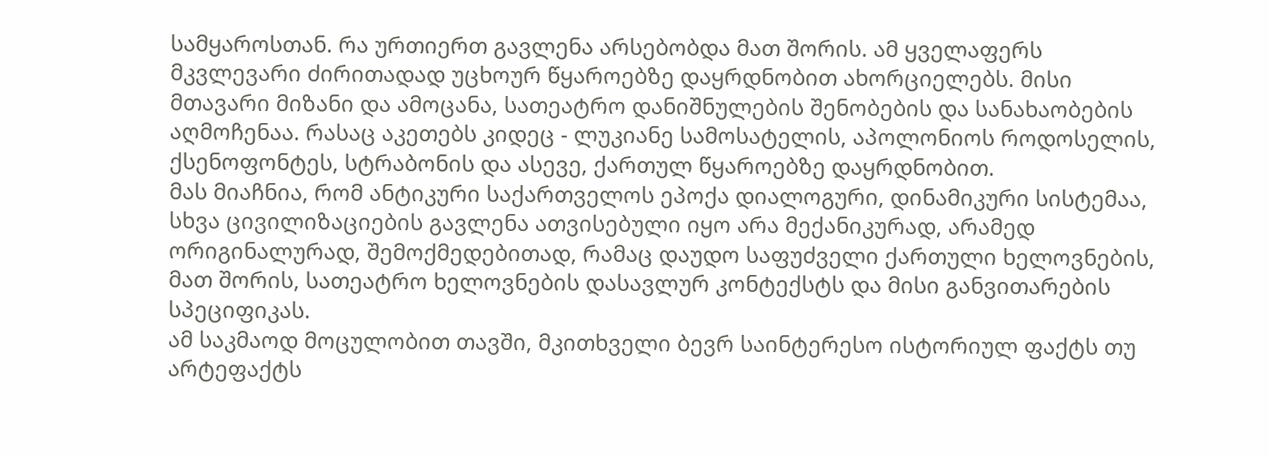სამყაროსთან. რა ურთიერთ გავლენა არსებობდა მათ შორის. ამ ყველაფერს მკვლევარი ძირითადად უცხოურ წყაროებზე დაყრდნობით ახორციელებს. მისი მთავარი მიზანი და ამოცანა, სათეატრო დანიშნულების შენობების და სანახაობების აღმოჩენაა. რასაც აკეთებს კიდეც - ლუკიანე სამოსატელის, აპოლონიოს როდოსელის, ქსენოფონტეს, სტრაბონის და ასევე, ქართულ წყაროებზე დაყრდნობით.
მას მიაჩნია, რომ ანტიკური საქართველოს ეპოქა დიალოგური, დინამიკური სისტემაა, სხვა ცივილიზაციების გავლენა ათვისებული იყო არა მექანიკურად, არამედ ორიგინალურად, შემოქმედებითად, რამაც დაუდო საფუძველი ქართული ხელოვნების, მათ შორის, სათეატრო ხელოვნების დასავლურ კონტექსტს და მისი განვითარების სპეციფიკას.
ამ საკმაოდ მოცულობით თავში, მკითხველი ბევრ საინტერესო ისტორიულ ფაქტს თუ არტეფაქტს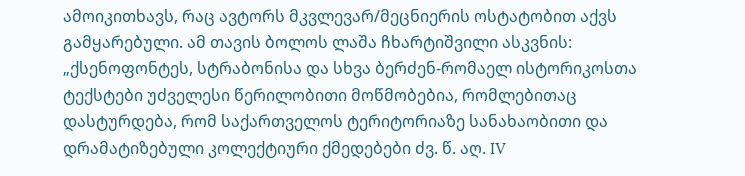ამოიკითხავს, რაც ავტორს მკვლევარ/მეცნიერის ოსტატობით აქვს გამყარებული. ამ თავის ბოლოს ლაშა ჩხარტიშვილი ასკვნის: „ქსენოფონტეს, სტრაბონისა და სხვა ბერძენ-რომაელ ისტორიკოსთა ტექსტები უძველესი წერილობითი მოწმობებია, რომლებითაც დასტურდება, რომ საქართველოს ტერიტორიაზე სანახაობითი და დრამატიზებული კოლექტიური ქმედებები ძვ. წ. აღ. IV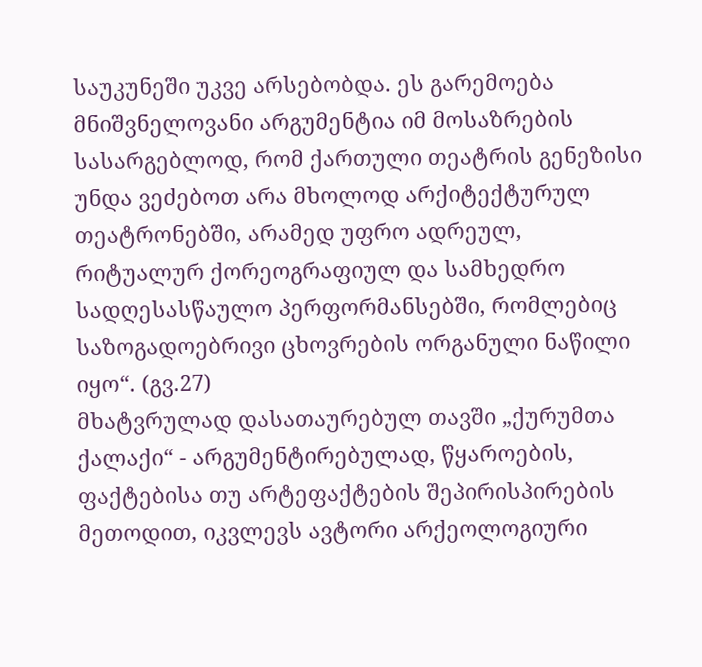საუკუნეში უკვე არსებობდა. ეს გარემოება მნიშვნელოვანი არგუმენტია იმ მოსაზრების სასარგებლოდ, რომ ქართული თეატრის გენეზისი უნდა ვეძებოთ არა მხოლოდ არქიტექტურულ თეატრონებში, არამედ უფრო ადრეულ, რიტუალურ ქორეოგრაფიულ და სამხედრო სადღესასწაულო პერფორმანსებში, რომლებიც საზოგადოებრივი ცხოვრების ორგანული ნაწილი იყო“. (გვ.27)
მხატვრულად დასათაურებულ თავში „ქურუმთა ქალაქი“ - არგუმენტირებულად, წყაროების, ფაქტებისა თუ არტეფაქტების შეპირისპირების მეთოდით, იკვლევს ავტორი არქეოლოგიური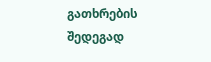გათხრების შედეგად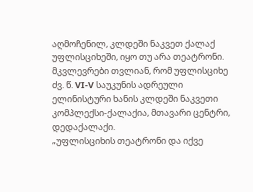აღმოჩენილ, კლდეში ნაკვეთ ქალაქ უფლისციხეში, იყო თუ არა თეატრონი. მკვლევრები თვლიან, რომ უფლისციხე ძვ. წ. VI-V საუკუნის ადრეული ელინისტური ხანის კლდეში ნაკვეთი კომპლექსი-ქალაქია, მთავარი ცენტრი, დედაქალაქი.
„უფლისციხის თეატრონი და იქვე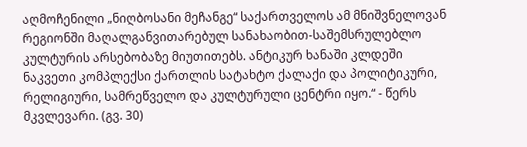აღმოჩენილი „ნიღბოსანი მეჩანგე“ საქართველოს ამ მნიშვნელოვან რეგიონში მაღალგანვითარებულ სანახაობით-საშემსრულებლო კულტურის არსებობაზე მიუთითებს. ანტიკურ ხანაში კლდეში ნაკვეთი კომპლექსი ქართლის სატახტო ქალაქი და პოლიტიკური, რელიგიური, სამრეწველო და კულტურული ცენტრი იყო.“ - წერს მკვლევარი. (გვ. 30)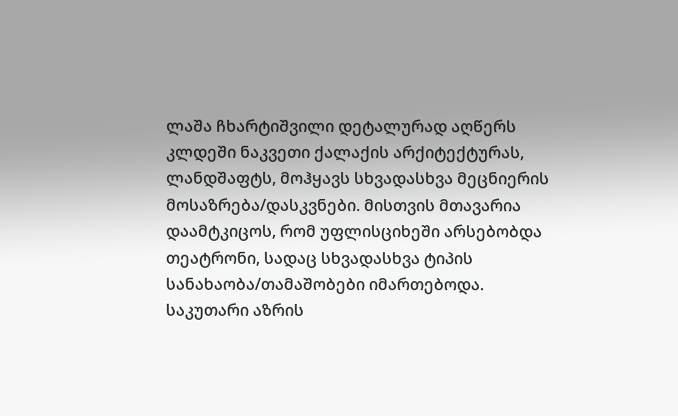ლაშა ჩხარტიშვილი დეტალურად აღწერს კლდეში ნაკვეთი ქალაქის არქიტექტურას, ლანდშაფტს, მოჰყავს სხვადასხვა მეცნიერის მოსაზრება/დასკვნები. მისთვის მთავარია დაამტკიცოს, რომ უფლისციხეში არსებობდა თეატრონი, სადაც სხვადასხვა ტიპის სანახაობა/თამაშობები იმართებოდა.
საკუთარი აზრის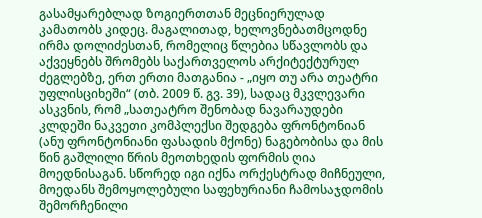გასამყარებლად ზოგიერთთან მეცნიერულად კამათობს კიდეც. მაგალითად, ხელოვნებათმცოდნე ირმა დოლიძესთან, რომელიც წლებია სწავლობს და აქვეყნებს შრომებს საქართველოს არქიტექტურულ ძეგლებზე, ერთ ერთი მათგანია - „იყო თუ არა თეატრი უფლისციხეში“ (თბ. 2009 წ. გვ. 39), სადაც მკვლევარი ასკვნის, რომ „სათეატრო შენობად ნავარაუდები კლდეში ნაკვეთი კომპლექსი შედგება ფრონტონიან (ანუ ფრონტონიანი ფასადის მქონე) ნაგებობისა და მის წინ გაშლილი წრის მეოთხედის ფორმის ღია მოედნისაგან. სწორედ იგი იქნა ორქესტრად მიჩნეული, მოედანს შემოყოლებული საფეხურიანი ჩამოსაჯდომის შემორჩენილი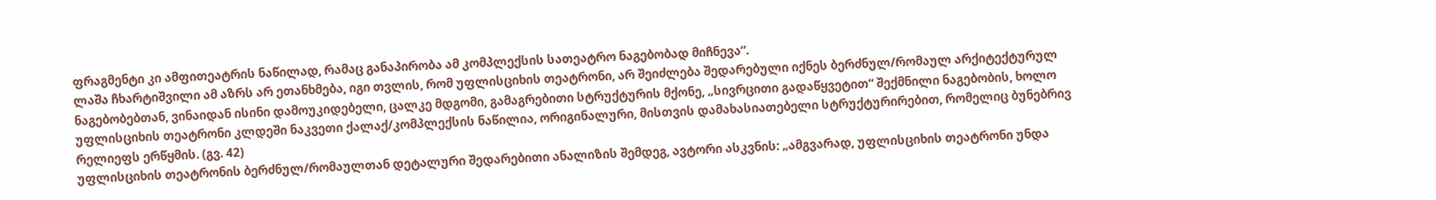ფრაგმენტი კი ამფითეატრის ნაწილად, რამაც განაპირობა ამ კომპლექსის სათეატრო ნაგებობად მიჩნევა“.
ლაშა ჩხარტიშვილი ამ აზრს არ ეთანხმება, იგი თვლის, რომ უფლისციხის თეატრონი, არ შეიძლება შედარებული იქნეს ბერძნულ/რომაულ არქიტექტურულ ნაგებობებთან, ვინაიდან ისინი დამოუკიდებელი, ცალკე მდგომი, გამაგრებითი სტრუქტურის მქონე, „სივრცითი გადაწყვეტით“ შექმნილი ნაგებობის, ხოლო უფლისციხის თეატრონი კლდეში ნაკვეთი ქალაქ/კომპლექსის ნაწილია, ორიგინალური, მისთვის დამახასიათებელი სტრუქტურირებით, რომელიც ბუნებრივ რელიეფს ერწყმის. (გვ. 42)
უფლისციხის თეატრონის ბერძნულ/რომაულთან დეტალური შედარებითი ანალიზის შემდეგ, ავტორი ასკვნის: „ამგვარად, უფლისციხის თეატრონი უნდა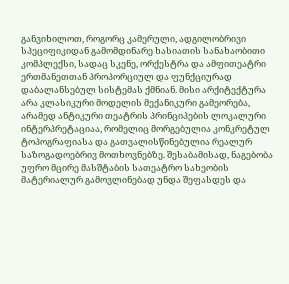განვიხილოთ, როგორც კამერული, ადგილობრივი სპეციფიკიდან გამომდინარე ხასიათის სანახაობითი კომპლექსი, სადაც სკენე, ორქესტრა და ამფითეატრი ერთმანეთთან პროპორციულ და ფუნქციურად დაბალანსებულ სისტემას ქმნიან. მისი არქიტექტურა არა კლასიკური მოდელის მექანიკური გამეორება, არამედ ანტიკური თეატრის პრინციპების ლოკალური ინტერპრეტაციაა, რომელიც მორგებულია კონკრეტულ ტოპოგრაფიასა და გათვალისწინებულია რეალურ საზოგადოებრივ მოთხოვნებზე. შესაბამისად, ნაგებობა უფრო მცირე მასშტაბის სათეატრო სახეობის მატერიალურ გამოვლინებად უნდა შეფასდეს და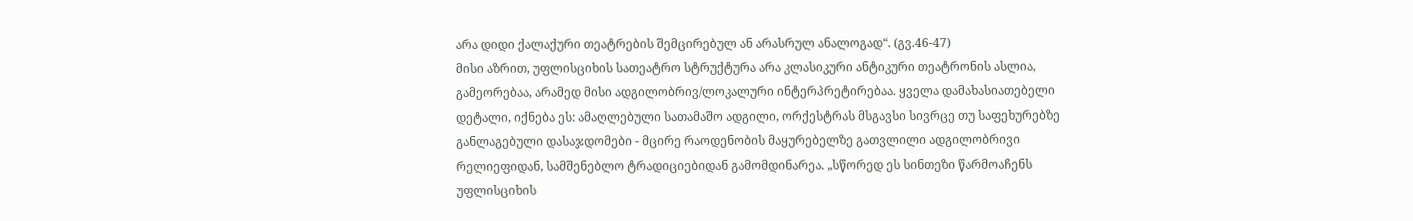არა დიდი ქალაქური თეატრების შემცირებულ ან არასრულ ანალოგად“. (გვ.46-47)
მისი აზრით, უფლისციხის სათეატრო სტრუქტურა არა კლასიკური ანტიკური თეატრონის ასლია, გამეორებაა, არამედ მისი ადგილობრივ/ლოკალური ინტერპრეტირებაა. ყველა დამახასიათებელი დეტალი, იქნება ეს: ამაღლებული სათამაშო ადგილი, ორქესტრას მსგავსი სივრცე თუ საფეხურებზე განლაგებული დასაჯდომები - მცირე რაოდენობის მაყურებელზე გათვლილი ადგილობრივი რელიეფიდან, სამშენებლო ტრადიციებიდან გამომდინარეა. „სწორედ ეს სინთეზი წარმოაჩენს უფლისციხის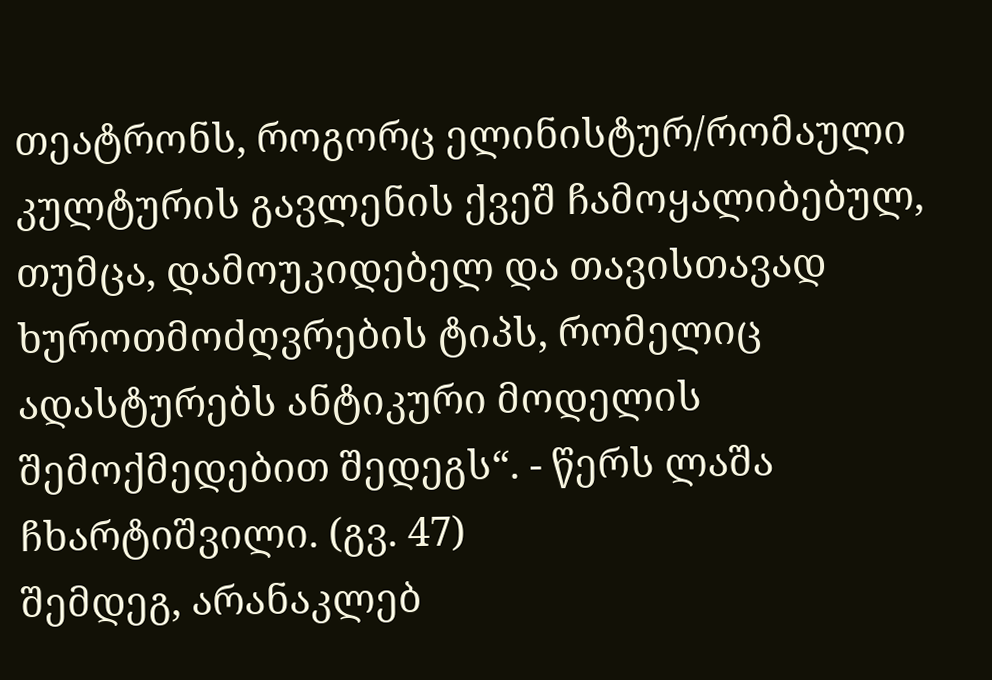თეატრონს, როგორც ელინისტურ/რომაული კულტურის გავლენის ქვეშ ჩამოყალიბებულ, თუმცა, დამოუკიდებელ და თავისთავად ხუროთმოძღვრების ტიპს, რომელიც ადასტურებს ანტიკური მოდელის შემოქმედებით შედეგს“. - წერს ლაშა ჩხარტიშვილი. (გვ. 47)
შემდეგ, არანაკლებ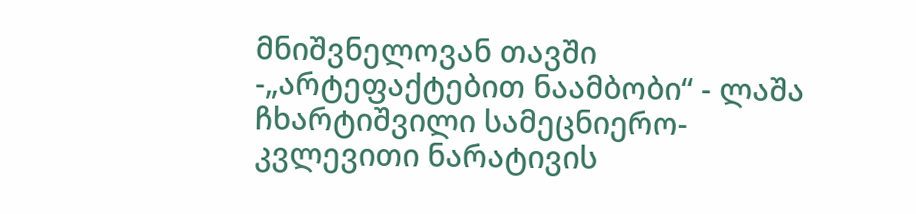მნიშვნელოვან თავში -„არტეფაქტებით ნაამბობი“ - ლაშა ჩხარტიშვილი სამეცნიერო-კვლევითი ნარატივის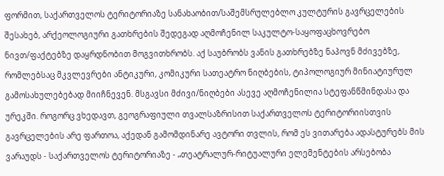ფორმით, საქართველოს ტერიტორიაზე სანახაობით/საშემსრულებლო კულტურის გავრცელების შესახებ, არქეოლოგიური გათხრების შედეგად აღმოჩენილ საკულტო-საყოფაცხოვრებო ნივთ/ფაქტებზე დაყრდნობით მოგვითხრობს. აქ საუბრობს ვანის გათხრებზე ნაპოვნ მძივებზე, რომლებსაც მკვლევრები ანტიკური, კომიკური სათეატრო ნიღბების, ტიპოლოგიურ მინიატიურულ გამოსახულებებად მიიჩნევენ. მსგავსი მძივი/ნიღბები ასევე აღმოჩენილია სტეფანწმინდასა და ურეკში. როგორც ვხედავთ, გეოგრაფიული თვალსაზრისით საქართველოს ტერიტორიისთვის გავრცელების არე ფართოა, აქედან გამომდინარე ავტორი თვლის, რომ ეს ვითარება ადასტურებს მის ვარაუდს - საქართველოს ტერიტორიაზე - „თეატრალურ-რიტუალური ელემენტების არსებობა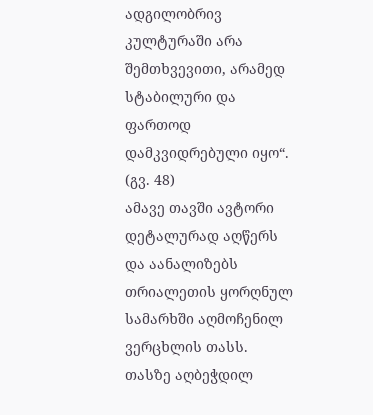ადგილობრივ კულტურაში არა შემთხვევითი, არამედ სტაბილური და ფართოდ დამკვიდრებული იყო“. (გვ. 48)
ამავე თავში ავტორი დეტალურად აღწერს და აანალიზებს თრიალეთის ყორღნულ სამარხში აღმოჩენილ ვერცხლის თასს. თასზე აღბეჭდილ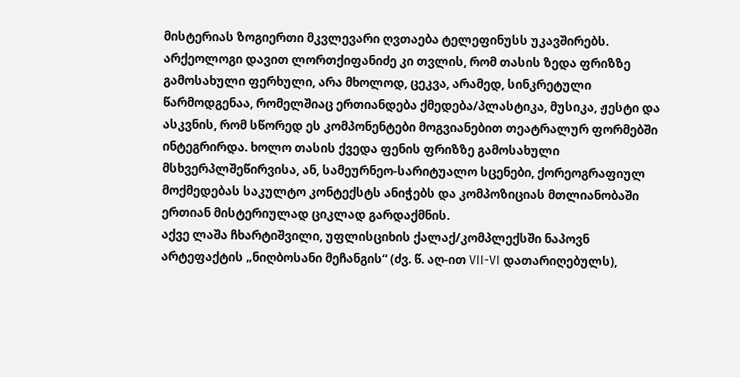მისტერიას ზოგიერთი მკვლევარი ღვთაება ტელეფინუსს უკავშირებს. არქეოლოგი დავით ლორთქიფანიძე კი თვლის, რომ თასის ზედა ფრიზზე გამოსახული ფერხული, არა მხოლოდ, ცეკვა, არამედ, სინკრეტული წარმოდგენაა, რომელშიაც ერთიანდება ქმედება/პლასტიკა, მუსიკა, ჟესტი და ასკვნის, რომ სწორედ ეს კომპონენტები მოგვიანებით თეატრალურ ფორმებში ინტეგრირდა. ხოლო თასის ქვედა ფენის ფრიზზე გამოსახული მსხვერპლშეწირვისა, ან, სამეურნეო-სარიტუალო სცენები, ქორეოგრაფიულ მოქმედებას საკულტო კონტექსტს ანიჭებს და კომპოზიციას მთლიანობაში ერთიან მისტერიულად ციკლად გარდაქმნის.
აქვე ლაშა ჩხარტიშვილი, უფლისციხის ქალაქ/კომპლექსში ნაპოვნ არტეფაქტის „ნიღბოსანი მეჩანგის“ (ძვ. წ. აღ-ით VII-VI დათარიღებულს),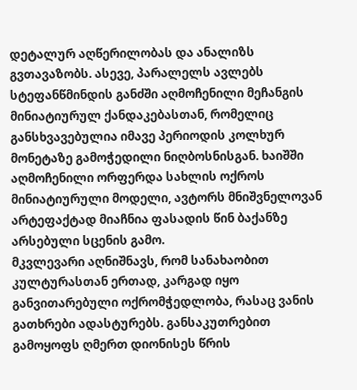დეტალურ აღწერილობას და ანალიზს გვთავაზობს. ასევე, პარალელს ავლებს სტეფანწმინდის განძში აღმოჩენილი მეჩანგის მინიატიურულ ქანდაკებასთან, რომელიც განსხვავებულია იმავე პერიოდის კოლხურ მონეტაზე გამოჭედილი ნიღბოსნისგან. ხაიშში აღმოჩენილი ორფერდა სახლის ოქროს მინიატიურული მოდელი, ავტორს მნიშვნელოვან არტეფაქტად მიაჩნია ფასადის წინ ბაქანზე არსებული სცენის გამო.
მკვლევარი აღნიშნავს, რომ სანახაობით კულტურასთან ერთად, კარგად იყო განვითარებული ოქრომჭედლობა, რასაც ვანის გათხრები ადასტურებს. განსაკუთრებით გამოყოფს ღმერთ დიონისეს წრის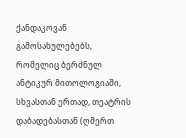ქანდაკოვან გამოსახულებებს, რომელიც ბერძნულ ანტიკურ მითოლოგიაში, სხვასთან ერთად, თეატრის დაბადებასთან (ღმერთ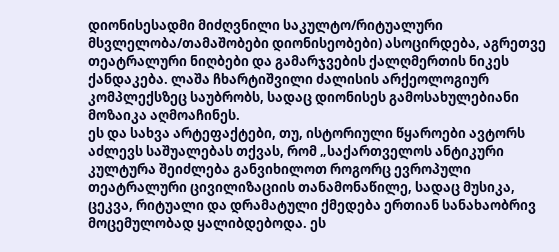დიონისესადმი მიძღვნილი საკულტო/რიტუალური მსვლელობა/თამაშობები დიონისეობები) ასოცირდება, აგრეთვე თეატრალური ნიღბები და გამარჯვების ქალღმერთის ნიკეს ქანდაკება. ლაშა ჩხარტიშვილი ძალისის არქეოლოგიურ კომპლექსზეც საუბრობს, სადაც დიონისეს გამოსახულებიანი მოზაიკა აღმოაჩინეს.
ეს და სახვა არტეფაქტები, თუ, ისტორიული წყაროები ავტორს აძლევს საშუალებას თქვას, რომ „საქართველოს ანტიკური კულტურა შეიძლება განვიხილოთ როგორც ევროპული თეატრალური ცივილიზაციის თანამონაწილე, სადაც მუსიკა, ცეკვა, რიტუალი და დრამატული ქმედება ერთიან სანახაობრივ მოცემულობად ყალიბდებოდა. ეს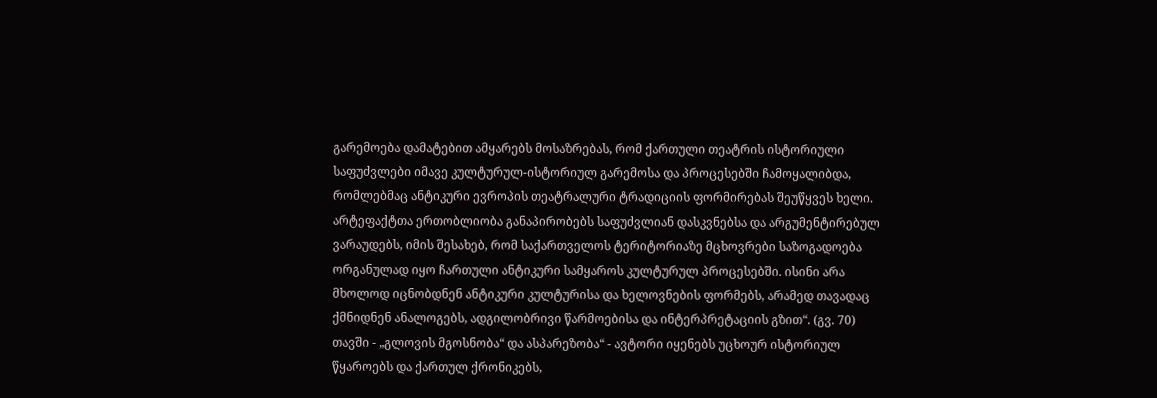გარემოება დამატებით ამყარებს მოსაზრებას, რომ ქართული თეატრის ისტორიული საფუძვლები იმავე კულტურულ-ისტორიულ გარემოსა და პროცესებში ჩამოყალიბდა, რომლებმაც ანტიკური ევროპის თეატრალური ტრადიციის ფორმირებას შეუწყვეს ხელი. არტეფაქტთა ერთობლიობა განაპირობებს საფუძვლიან დასკვნებსა და არგუმენტირებულ ვარაუდებს, იმის შესახებ, რომ საქართველოს ტერიტორიაზე მცხოვრები საზოგადოება ორგანულად იყო ჩართული ანტიკური სამყაროს კულტურულ პროცესებში. ისინი არა მხოლოდ იცნობდნენ ანტიკური კულტურისა და ხელოვნების ფორმებს, არამედ თავადაც ქმნიდნენ ანალოგებს, ადგილობრივი წარმოებისა და ინტერპრეტაციის გზით“. (გვ. 70)
თავში - „გლოვის მგოსნობა“ და ასპარეზობა“ - ავტორი იყენებს უცხოურ ისტორიულ წყაროებს და ქართულ ქრონიკებს,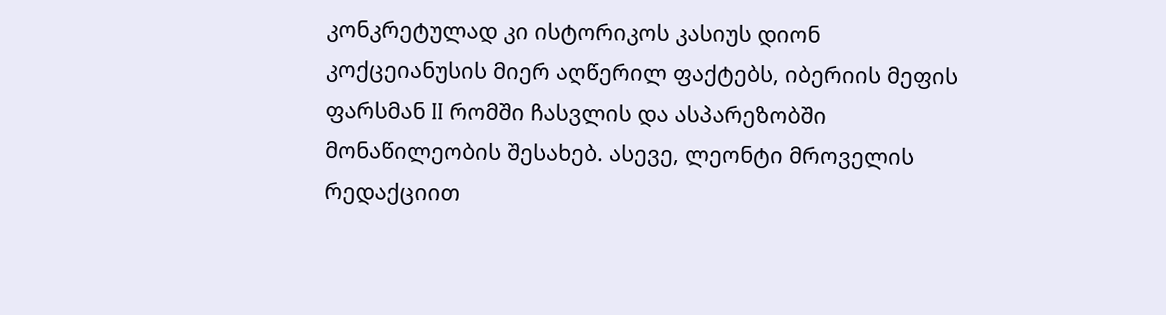კონკრეტულად კი ისტორიკოს კასიუს დიონ კოქცეიანუსის მიერ აღწერილ ფაქტებს, იბერიის მეფის ფარსმან II რომში ჩასვლის და ასპარეზობში მონაწილეობის შესახებ. ასევე, ლეონტი მროველის რედაქციით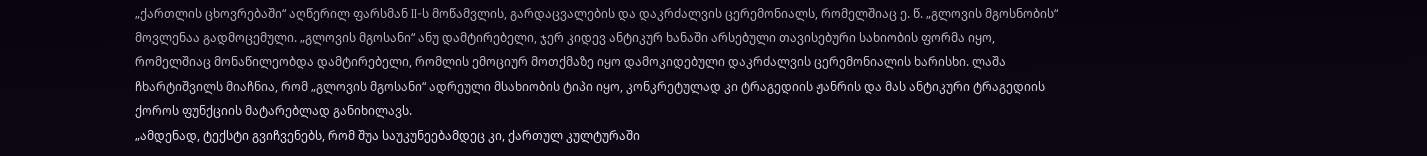„ქართლის ცხოვრებაში“ აღწერილ ფარსმან II-ს მოწამვლის, გარდაცვალების და დაკრძალვის ცერემონიალს, რომელშიაც ე. წ. „გლოვის მგოსნობის“ მოვლენაა გადმოცემული. „გლოვის მგოსანი“ ანუ დამტირებელი, ჯერ კიდევ ანტიკურ ხანაში არსებული თავისებური სახიობის ფორმა იყო, რომელშიაც მონაწილეობდა დამტირებელი, რომლის ემოციურ მოთქმაზე იყო დამოკიდებული დაკრძალვის ცერემონიალის ხარისხი. ლაშა ჩხარტიშვილს მიაჩნია, რომ „გლოვის მგოსანი“ ადრეული მსახიობის ტიპი იყო, კონკრეტულად კი ტრაგედიის ჟანრის და მას ანტიკური ტრაგედიის ქოროს ფუნქციის მატარებლად განიხილავს.
„ამდენად, ტექსტი გვიჩვენებს, რომ შუა საუკუნეებამდეც კი, ქართულ კულტურაში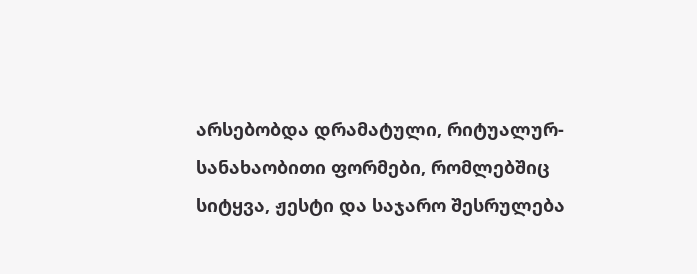არსებობდა დრამატული, რიტუალურ-სანახაობითი ფორმები, რომლებშიც სიტყვა, ჟესტი და საჯარო შესრულება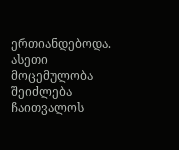ერთიანდებოდა. ასეთი მოცემულობა შეიძლება ჩაითვალოს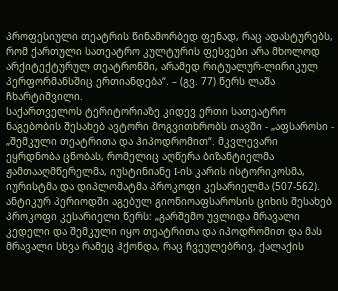პროფესიული თეატრის წინამორბედ ფენად, რაც ადასტურებს, რომ ქართული სათეატრო კულტურის ფესვები არა მხოლოდ არქიტექტურულ თეატრონში, არამედ რიტუალურ-ლირიკულ პერფორმანსშიც ერთიანდება“. – (გვ. 77) წერს ლაშა ჩხარტიშვილი.
საქართველოს ტერიტორიაზე კიდევ ერთი სათეატრო ნაგებობის შესახებ ავტორი მოგვითხრობს თავში - „აფსაროსი - „შემკული თეატრითა და ჰიპოდრომით“. მკვლევარი ეყრდნობა ცნობას, რომელიც აღწერა ბიზანტიელმა ჟამთააღმწერელმა, იუსტინიანე I-ის კარის ისტორიკოსმა, იურისტმა და დიპლომატმა პროკოფი კესარიელმა (507-562). ანტიკურ პერიოდში აგებულ გიონიოაფსაროსის ციხის შესახებ პროკოფი კესარიელი წერს: „გარშემო უვლიდა მრავალი კედელი და შემკული იყო თეატრითა და იპოდრომით და მას მრავალი სხვა რამეც ჰქონდა, რაც ჩვეულებრივ, ქალაქის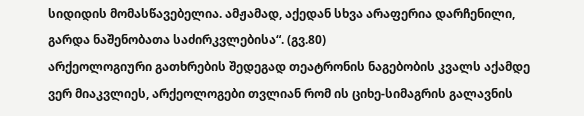სიდიდის მომასწავებელია. ამჟამად, აქედან სხვა არაფერია დარჩენილი, გარდა ნაშენობათა საძირკვლებისა“. (გვ.80)
არქეოლოგიური გათხრების შედეგად თეატრონის ნაგებობის კვალს აქამდე ვერ მიაკვლიეს, არქეოლოგები თვლიან რომ ის ციხე-სიმაგრის გალავნის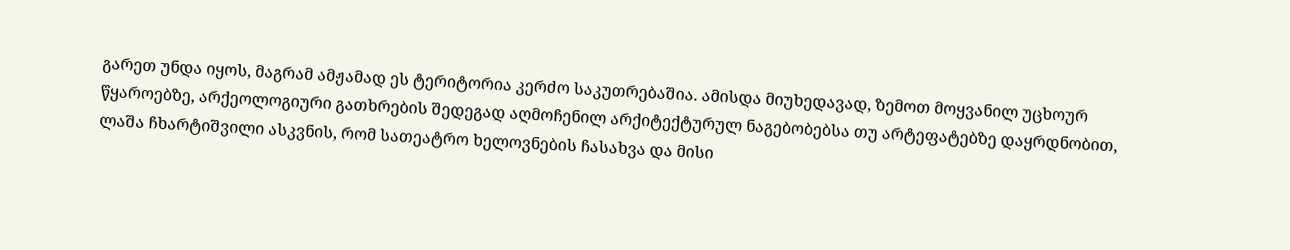გარეთ უნდა იყოს, მაგრამ ამჟამად ეს ტერიტორია კერძო საკუთრებაშია. ამისდა მიუხედავად, ზემოთ მოყვანილ უცხოურ წყაროებზე, არქეოლოგიური გათხრების შედეგად აღმოჩენილ არქიტექტურულ ნაგებობებსა თუ არტეფატებზე დაყრდნობით, ლაშა ჩხარტიშვილი ასკვნის, რომ სათეატრო ხელოვნების ჩასახვა და მისი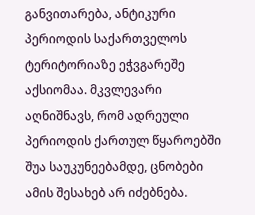განვითარება, ანტიკური პერიოდის საქართველოს ტერიტორიაზე ეჭვგარეშე აქსიომაა. მკვლევარი აღნიშნავს, რომ ადრეული პერიოდის ქართულ წყაროებში შუა საუკუნეებამდე, ცნობები ამის შესახებ არ იძებნება.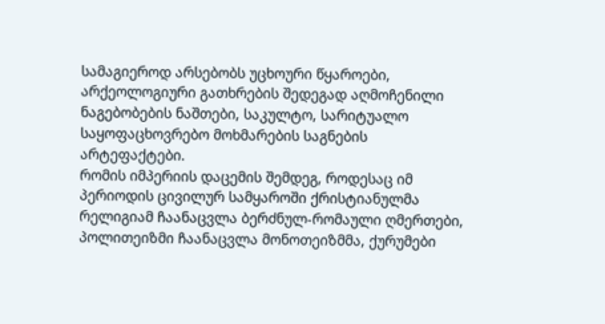სამაგიეროდ არსებობს უცხოური წყაროები, არქეოლოგიური გათხრების შედეგად აღმოჩენილი ნაგებობების ნაშთები, საკულტო, სარიტუალო საყოფაცხოვრებო მოხმარების საგნების არტეფაქტები.
რომის იმპერიის დაცემის შემდეგ, როდესაც იმ პერიოდის ცივილურ სამყაროში ქრისტიანულმა რელიგიამ ჩაანაცვლა ბერძნულ-რომაული ღმერთები, პოლითეიზმი ჩაანაცვლა მონოთეიზმმა, ქურუმები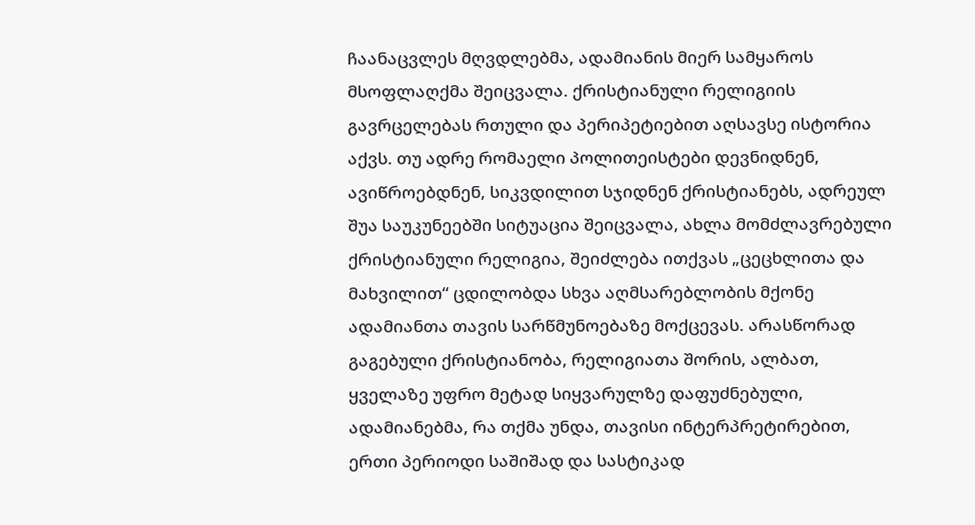ჩაანაცვლეს მღვდლებმა, ადამიანის მიერ სამყაროს მსოფლაღქმა შეიცვალა. ქრისტიანული რელიგიის გავრცელებას რთული და პერიპეტიებით აღსავსე ისტორია აქვს. თუ ადრე რომაელი პოლითეისტები დევნიდნენ, ავიწროებდნენ, სიკვდილით სჯიდნენ ქრისტიანებს, ადრეულ შუა საუკუნეებში სიტუაცია შეიცვალა, ახლა მომძლავრებული ქრისტიანული რელიგია, შეიძლება ითქვას „ცეცხლითა და მახვილით“ ცდილობდა სხვა აღმსარებლობის მქონე ადამიანთა თავის სარწმუნოებაზე მოქცევას. არასწორად გაგებული ქრისტიანობა, რელიგიათა შორის, ალბათ, ყველაზე უფრო მეტად სიყვარულზე დაფუძნებული, ადამიანებმა, რა თქმა უნდა, თავისი ინტერპრეტირებით, ერთი პერიოდი საშიშად და სასტიკად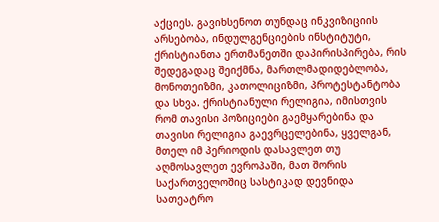აქციეს. გავიხსენოთ თუნდაც ინკვიზიციის არსებობა, ინდულგენციების ინსტიტუტი, ქრისტიანთა ერთმანეთში დაპირისპირება, რის შედეგადაც შეიქმნა, მართლმადიდებლობა, მონოთეიზმი, კათოლიციზმი, პროტესტანტობა და სხვა. ქრისტიანული რელიგია, იმისთვის რომ თავისი პოზიციები გაემყარებინა და თავისი რელიგია გაევრცელებინა, ყველგან, მთელ იმ პერიოდის დასავლეთ თუ აღმოსავლეთ ევროპაში, მათ შორის საქართველოშიც სასტიკად დევნიდა სათეატრო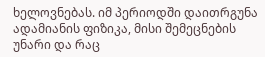ხელოვნებას. იმ პერიოდში დაითრგუნა ადამიანის ფიზიკა, მისი შემეცნების უნარი და რაც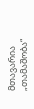მთავარია „თამაშობა“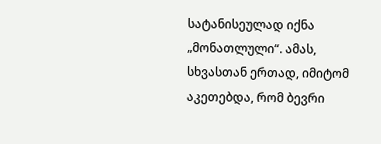სატანისეულად იქნა „მონათლული“. ამას, სხვასთან ერთად, იმიტომ აკეთებდა, რომ ბევრი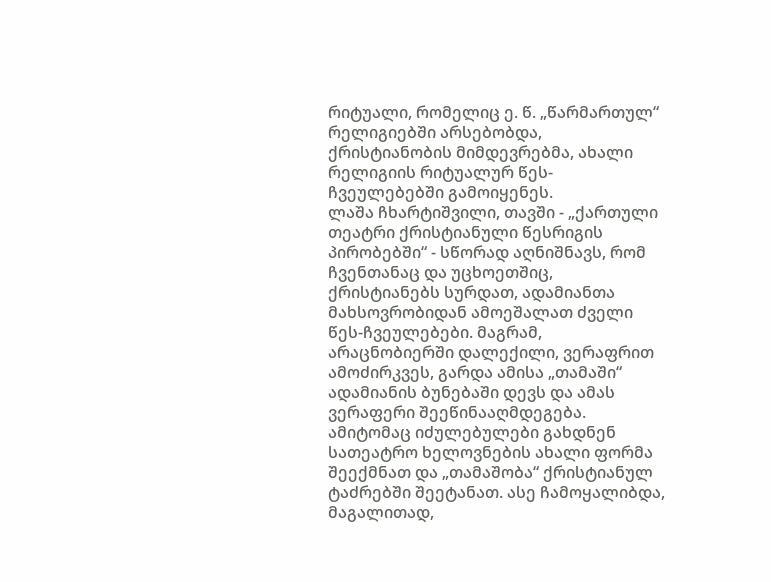რიტუალი, რომელიც ე. წ. „წარმართულ“ რელიგიებში არსებობდა, ქრისტიანობის მიმდევრებმა, ახალი რელიგიის რიტუალურ წეს-ჩვეულებებში გამოიყენეს.
ლაშა ჩხარტიშვილი, თავში - „ქართული თეატრი ქრისტიანული წესრიგის პირობებში“ - სწორად აღნიშნავს, რომ ჩვენთანაც და უცხოეთშიც, ქრისტიანებს სურდათ, ადამიანთა მახსოვრობიდან ამოეშალათ ძველი წეს-ჩვეულებები. მაგრამ, არაცნობიერში დალექილი, ვერაფრით ამოძირკვეს, გარდა ამისა „თამაში“ ადამიანის ბუნებაში დევს და ამას ვერაფერი შეეწინააღმდეგება. ამიტომაც იძულებულები გახდნენ სათეატრო ხელოვნების ახალი ფორმა შეექმნათ და „თამაშობა“ ქრისტიანულ ტაძრებში შეეტანათ. ასე ჩამოყალიბდა, მაგალითად,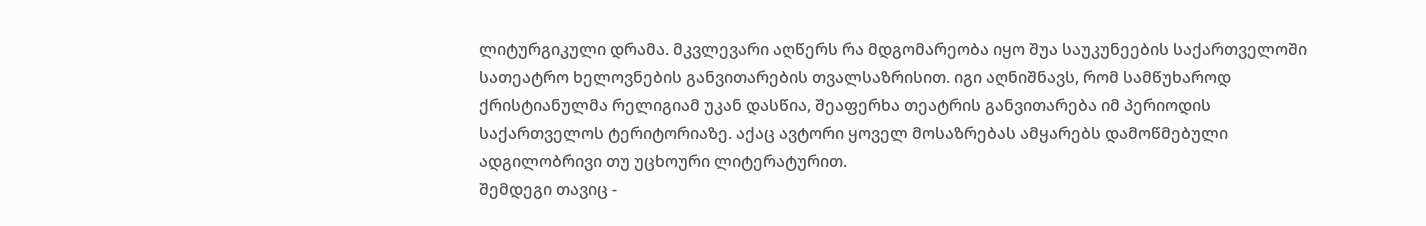ლიტურგიკული დრამა. მკვლევარი აღწერს რა მდგომარეობა იყო შუა საუკუნეების საქართველოში სათეატრო ხელოვნების განვითარების თვალსაზრისით. იგი აღნიშნავს, რომ სამწუხაროდ ქრისტიანულმა რელიგიამ უკან დასწია, შეაფერხა თეატრის განვითარება იმ პერიოდის საქართველოს ტერიტორიაზე. აქაც ავტორი ყოველ მოსაზრებას ამყარებს დამოწმებული ადგილობრივი თუ უცხოური ლიტერატურით.
შემდეგი თავიც -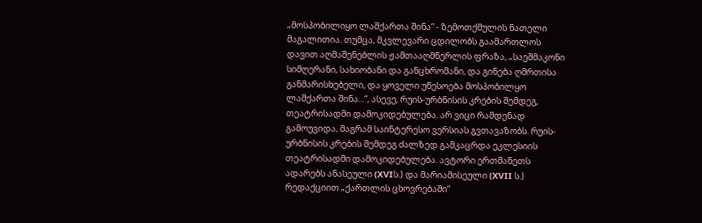„მოსპობილიყო ლაშქართა შინა“ - ზემოთქმულის ნათელი მაგალითია. თუმცა, მკვლევარი ცდილობს გაამართლოს დავით აღმაშენებლის ჟამთააღმწერლის ფრაზა, „საეშმაკონი სიმღერანი, სახიობანი და განცხრომანი, და გინება ღმრთისა განმარისხებელი, და ყოველი უწესოება მოსპობილყო ლაშქართა შინა...“, ასევე, რუის-ურბნისის კრების შემდეგ, თეატრისადმი დამოკიდებულება. არ ვიცი რამდენად გამოუვიდა, მაგრამ საინტერესო ვერსიას გვთავაზობს. რუის-ურბნისის კრების შემდეგ ძალზედ გამკაცრდა ეკლესიის თეატრისადმი დამოკიდებულება. ავტორი ერთმანეთს ადარებს ანასეული (XVIს.) და მარიამისეული (XVII ს.) რედაქციით „ქართლის ცხოვრებაში“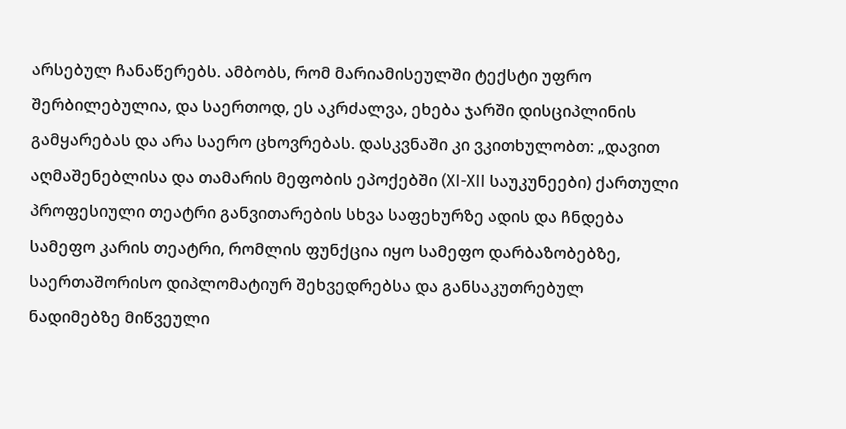არსებულ ჩანაწერებს. ამბობს, რომ მარიამისეულში ტექსტი უფრო შერბილებულია, და საერთოდ, ეს აკრძალვა, ეხება ჯარში დისციპლინის გამყარებას და არა საერო ცხოვრებას. დასკვნაში კი ვკითხულობთ: „დავით აღმაშენებლისა და თამარის მეფობის ეპოქებში (XI-XII საუკუნეები) ქართული პროფესიული თეატრი განვითარების სხვა საფეხურზე ადის და ჩნდება სამეფო კარის თეატრი, რომლის ფუნქცია იყო სამეფო დარბაზობებზე, საერთაშორისო დიპლომატიურ შეხვედრებსა და განსაკუთრებულ ნადიმებზე მიწვეული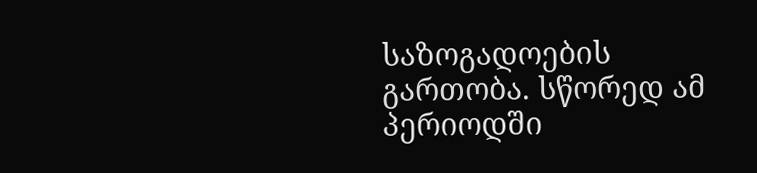საზოგადოების გართობა. სწორედ ამ პერიოდში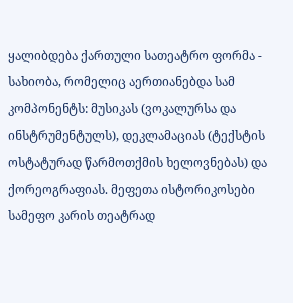ყალიბდება ქართული სათეატრო ფორმა - სახიობა, რომელიც აერთიანებდა სამ კომპონენტს: მუსიკას (ვოკალურსა და ინსტრუმენტულს), დეკლამაციას (ტექსტის ოსტატურად წარმოთქმის ხელოვნებას) და ქორეოგრაფიას. მეფეთა ისტორიკოსები სამეფო კარის თეატრად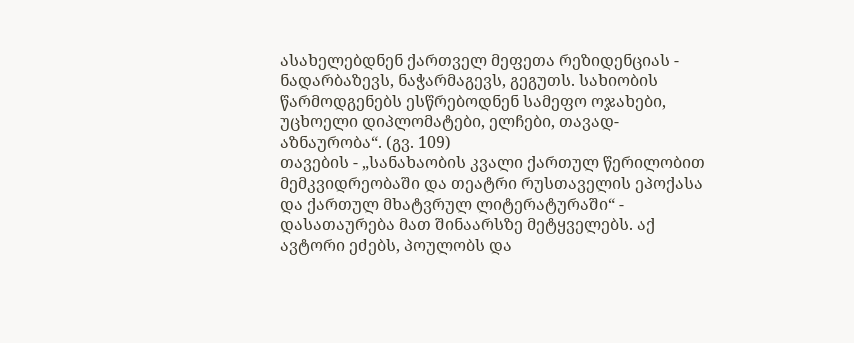ასახელებდნენ ქართველ მეფეთა რეზიდენციას - ნადარბაზევს, ნაჭარმაგევს, გეგუთს. სახიობის წარმოდგენებს ესწრებოდნენ სამეფო ოჯახები, უცხოელი დიპლომატები, ელჩები, თავად-აზნაურობა“. (გვ. 109)
თავების - „სანახაობის კვალი ქართულ წერილობით მემკვიდრეობაში და თეატრი რუსთაველის ეპოქასა და ქართულ მხატვრულ ლიტერატურაში“ - დასათაურება მათ შინაარსზე მეტყველებს. აქ ავტორი ეძებს, პოულობს და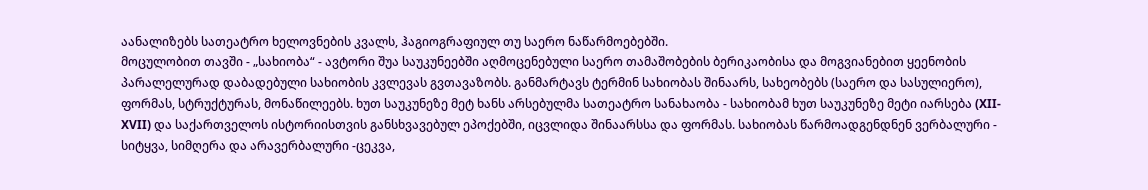აანალიზებს სათეატრო ხელოვნების კვალს, ჰაგიოგრაფიულ თუ საერო ნაწარმოებებში.
მოცულობით თავში - „სახიობა“ - ავტორი შუა საუკუნეებში აღმოცენებული საერო თამაშობების ბერიკაობისა და მოგვიანებით ყეენობის პარალელურად დაბადებული სახიობის კვლევას გვთავაზობს. განმარტავს ტერმინ სახიობას შინაარს, სახეობებს (საერო და სასულიერო), ფორმას, სტრუქტურას, მონაწილეებს. ხუთ საუკუნეზე მეტ ხანს არსებულმა სათეატრო სანახაობა - სახიობამ ხუთ საუკუნეზე მეტი იარსება (XII-XVII) და საქართველოს ისტორიისთვის განსხვავებულ ეპოქებში, იცვლიდა შინაარსსა და ფორმას. სახიობას წარმოადგენდნენ ვერბალური - სიტყვა, სიმღერა და არავერბალური -ცეკვა,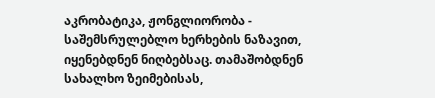აკრობატიკა, ჟონგლიორობა - საშემსრულებლო ხერხების ნაზავით, იყენებდნენ ნიღბებსაც. თამაშობდნენ სახალხო ზეიმებისას,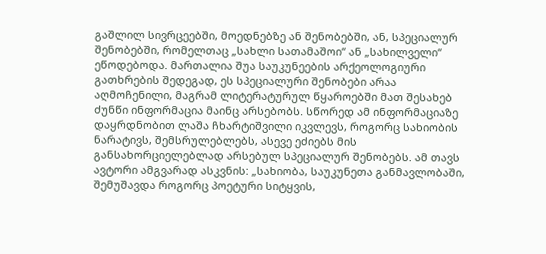გაშლილ სივრცეებში, მოედნებზე ან შენობებში, ან, სპეციალურ შენობებში, რომელთაც „სახლი სათამაშოი“ ან „სახილველი“ ეწოდებოდა. მართალია შუა საუკუნეების არქეოლოგიური გათხრების შედეგად, ეს სპეციალური შენობები არაა აღმოჩენილი, მაგრამ ლიტერატურულ წყაროებში მათ შესახებ ძუნწი ინფორმაცია მაინც არსებობს. სწორედ ამ ინფორმაციაზე დაყრდნობით ლაშა ჩხარტიშვილი იკვლევს, როგორც სახიობის ნარატივს, შემსრულებლებს, ასევე ეძიებს მის განსახორციელებლად არსებულ სპეციალურ შენობებს. ამ თავს ავტორი ამგვარად ასკვნის: „სახიობა, საუკუნეთა განმავლობაში, შემუშავდა როგორც პოეტური სიტყვის,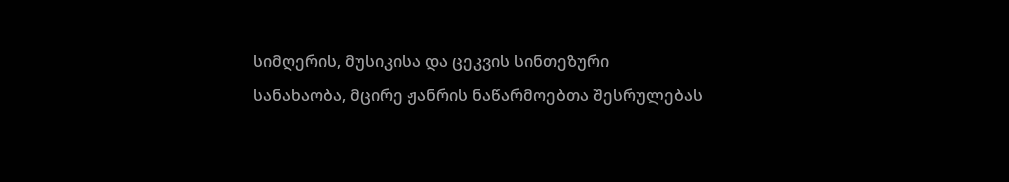სიმღერის, მუსიკისა და ცეკვის სინთეზური სანახაობა, მცირე ჟანრის ნაწარმოებთა შესრულებას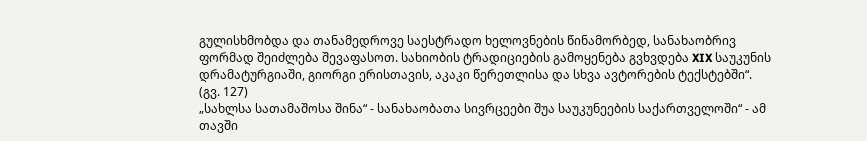გულისხმობდა და თანამედროვე საესტრადო ხელოვნების წინამორბედ, სანახაობრივ ფორმად შეიძლება შევაფასოთ. სახიობის ტრადიციების გამოყენება გვხვდება XIX საუკუნის დრამატურგიაში, გიორგი ერისთავის, აკაკი წერეთლისა და სხვა ავტორების ტექსტებში“. (გვ. 127)
„სახლსა სათამაშოსა შინა“ - სანახაობათა სივრცეები შუა საუკუნეების საქართველოში“ - ამ თავში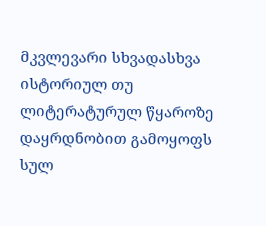მკვლევარი სხვადასხვა ისტორიულ თუ ლიტერატურულ წყაროზე დაყრდნობით გამოყოფს სულ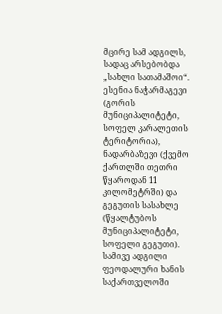მცირე სამ ადგილს, სადაც არსებობდა „სახლი სათამაშოი“. ესენია ნაჭარმაგევი (გორის მუნიციპალიტეტი, სოფელ კარალეთის ტერიტორია), ნადარბაზევი (ქვემო ქართლში თეთრი წყაროდან 11 კილომეტრში) და გეგუთის სასახლე (წყალტუბოს მუნიციპალიტეტი, სოფელი გეგუთი). სამივე ადგილი ფეოდალური ხანის საქართველოში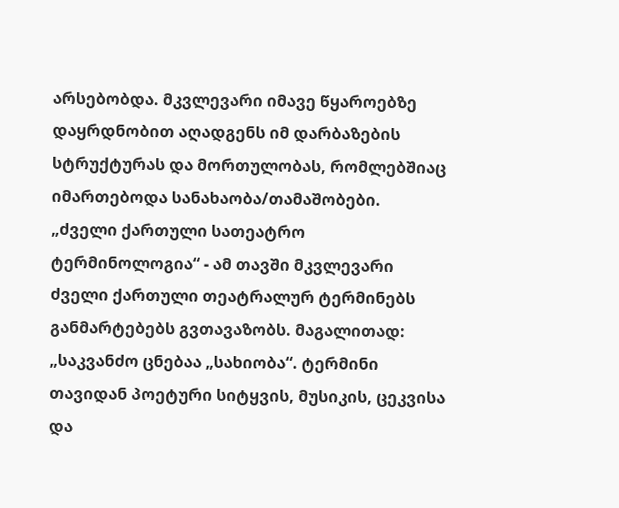არსებობდა. მკვლევარი იმავე წყაროებზე დაყრდნობით აღადგენს იმ დარბაზების სტრუქტურას და მორთულობას, რომლებშიაც იმართებოდა სანახაობა/თამაშობები.
„ძველი ქართული სათეატრო ტერმინოლოგია“ - ამ თავში მკვლევარი ძველი ქართული თეატრალურ ტერმინებს განმარტებებს გვთავაზობს. მაგალითად: „საკვანძო ცნებაა „სახიობა“. ტერმინი თავიდან პოეტური სიტყვის, მუსიკის, ცეკვისა და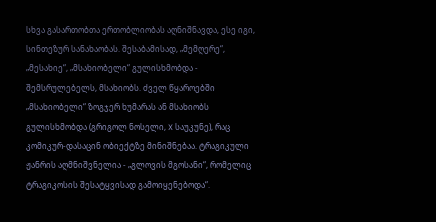სხვა გასართობთა ერთობლიობას აღნიშნავდა, ესე იგი, სინთეზურ სანახაობას. შესაბამისად, „მემღერე“, „მესახიე“, „მსახიობელი“ გულისხმობდა - შემსრულებელს, მსახიობს. ძველ წყაროებში „მსახიობელი“ ზოგჯერ ხუმარას ან მსახიობს გულისხმობდა (გრიგოლ ნოსელი, X საუკუნე), რაც კომიკურ-დასაცინ ობიექტზე მინიშნებაა. ტრაგიკული ჟანრის აღმნიშვნელია - „გლოვის მგოსანი“, რომელიც ტრაგიკოსის შესატყვისად გამოიყენებოდა“.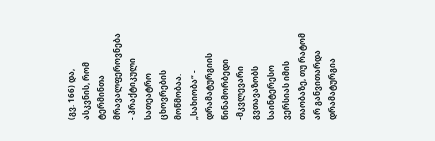(გვ. 166) და, ასკვნის, რომ ტერმინთა მრავალფეროვნება - პრაქტიკული სათეატრო ცხოვრების მოწმობაა.
„სახიობა“ - დრამატურგიის წინამორბედი -მკვლევარი გვთავაზობს საინტერესო ვერსიას იმის თაობაზე, თუ რატომ არ განვითარდა დრამატურგია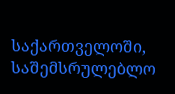საქართველოში, საშემსრულებლო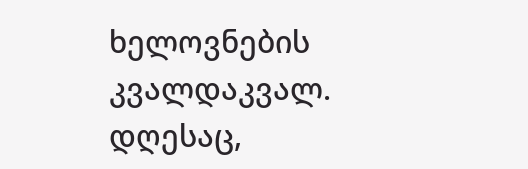ხელოვნების კვალდაკვალ. დღესაც,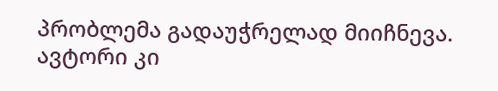პრობლემა გადაუჭრელად მიიჩნევა. ავტორი კი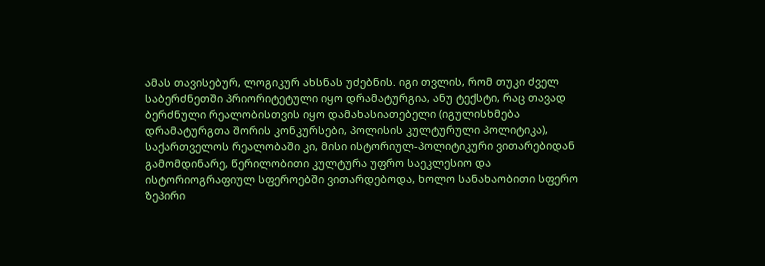ამას თავისებურ, ლოგიკურ ახსნას უძებნის. იგი თვლის, რომ თუკი ძველ საბერძნეთში პრიორიტეტული იყო დრამატურგია, ანუ ტექსტი, რაც თავად ბერძნული რეალობისთვის იყო დამახასიათებელი (იგულისხმება დრამატურგთა შორის კონკურსები, პოლისის კულტურული პოლიტიკა), საქართველოს რეალობაში კი, მისი ისტორიულ-პოლიტიკური ვითარებიდან გამომდინარე, წერილობითი კულტურა უფრო საეკლესიო და ისტორიოგრაფიულ სფეროებში ვითარდებოდა, ხოლო სანახაობითი სფერო ზეპირი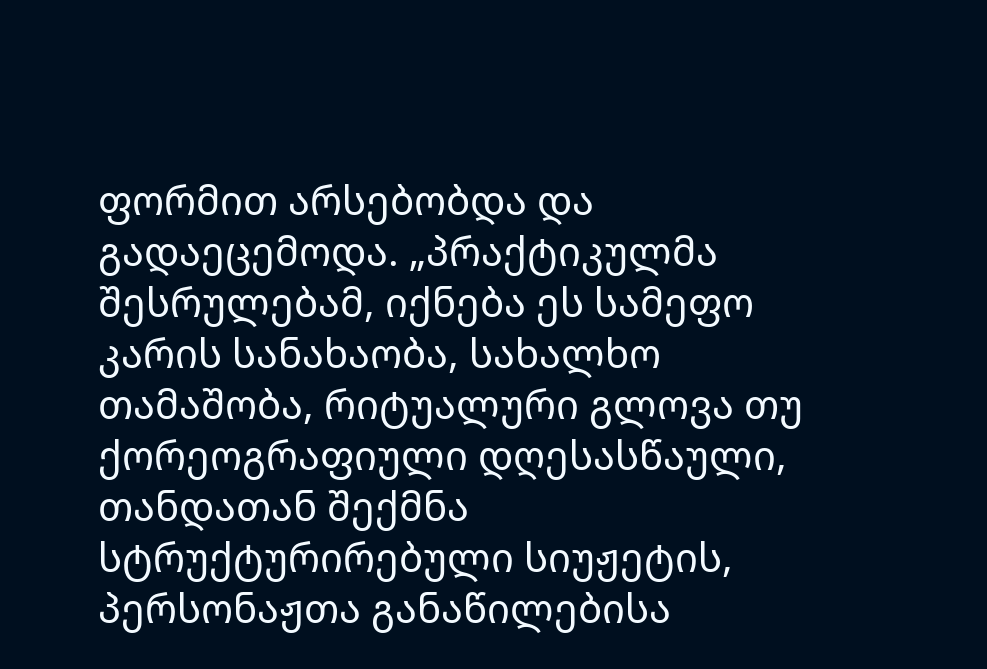ფორმით არსებობდა და გადაეცემოდა. „პრაქტიკულმა შესრულებამ, იქნება ეს სამეფო კარის სანახაობა, სახალხო თამაშობა, რიტუალური გლოვა თუ ქორეოგრაფიული დღესასწაული, თანდათან შექმნა სტრუქტურირებული სიუჟეტის, პერსონაჟთა განაწილებისა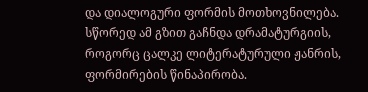და დიალოგური ფორმის მოთხოვნილება. სწორედ ამ გზით გაჩნდა დრამატურგიის, როგორც ცალკე ლიტერატურული ჟანრის, ფორმირების წინაპირობა.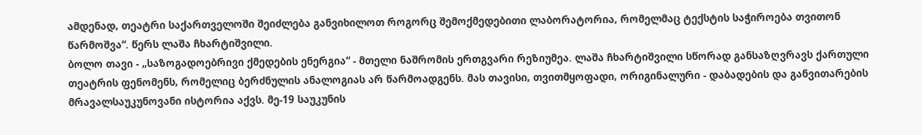ამდენად, თეატრი საქართველოში შეიძლება განვიხილოთ როგორც შემოქმედებითი ლაბორატორია, რომელმაც ტექსტის საჭიროება თვითონ წარმოშვა“. წერს ლაშა ჩხარტიშვილი.
ბოლო თავი - „საზოგადოებრივი ქმედების ენერგია“ - მთელი ნაშრომის ერთგვარი რეზიუმეა. ლაშა ჩხარტიშვილი სწორად განსაზღვრავს ქართული თეატრის ფენომენს, რომელიც ბერძნულის ანალოგიას არ წარმოადგენს. მას თავისი, თვითმყოფადი, ორიგინალური - დაბადების და განვითარების მრავალსაუკუნოვანი ისტორია აქვს. მე-19 საუკუნის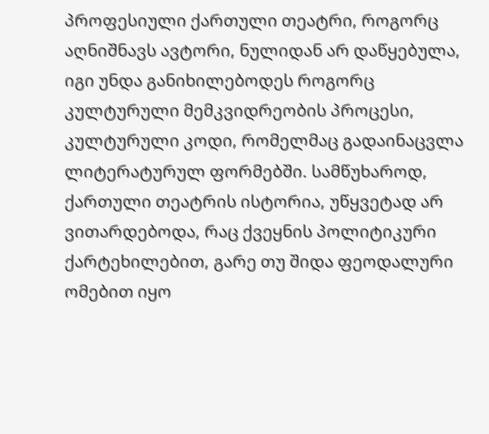პროფესიული ქართული თეატრი, როგორც აღნიშნავს ავტორი, ნულიდან არ დაწყებულა, იგი უნდა განიხილებოდეს როგორც კულტურული მემკვიდრეობის პროცესი, კულტურული კოდი, რომელმაც გადაინაცვლა ლიტერატურულ ფორმებში. სამწუხაროდ, ქართული თეატრის ისტორია, უწყვეტად არ ვითარდებოდა, რაც ქვეყნის პოლიტიკური ქარტეხილებით, გარე თუ შიდა ფეოდალური ომებით იყო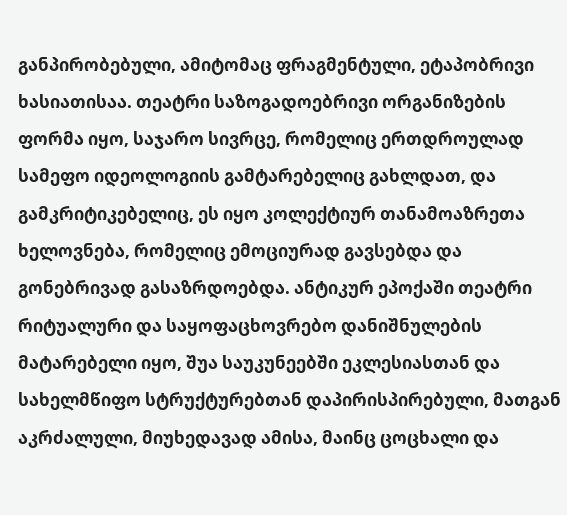განპირობებული, ამიტომაც ფრაგმენტული, ეტაპობრივი ხასიათისაა. თეატრი საზოგადოებრივი ორგანიზების ფორმა იყო, საჯარო სივრცე, რომელიც ერთდროულად სამეფო იდეოლოგიის გამტარებელიც გახლდათ, და გამკრიტიკებელიც, ეს იყო კოლექტიურ თანამოაზრეთა ხელოვნება, რომელიც ემოციურად გავსებდა და გონებრივად გასაზრდოებდა. ანტიკურ ეპოქაში თეატრი რიტუალური და საყოფაცხოვრებო დანიშნულების მატარებელი იყო, შუა საუკუნეებში ეკლესიასთან და სახელმწიფო სტრუქტურებთან დაპირისპირებული, მათგან აკრძალული, მიუხედავად ამისა, მაინც ცოცხალი და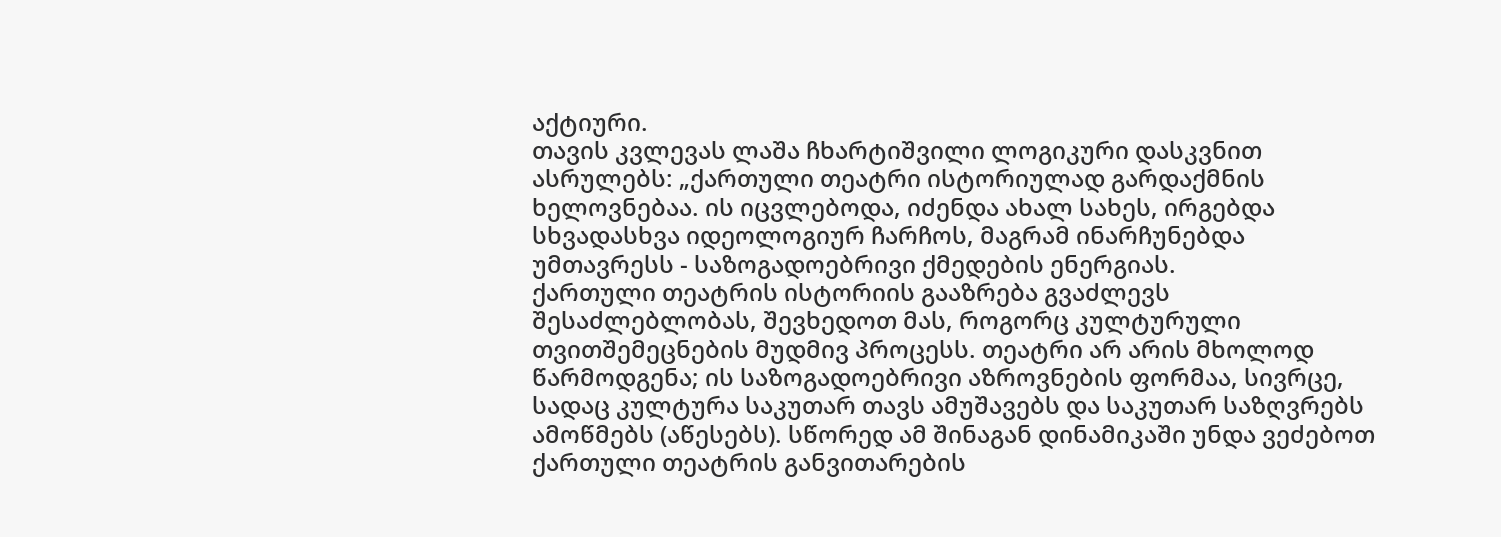აქტიური.
თავის კვლევას ლაშა ჩხარტიშვილი ლოგიკური დასკვნით ასრულებს: „ქართული თეატრი ისტორიულად გარდაქმნის ხელოვნებაა. ის იცვლებოდა, იძენდა ახალ სახეს, ირგებდა სხვადასხვა იდეოლოგიურ ჩარჩოს, მაგრამ ინარჩუნებდა უმთავრესს - საზოგადოებრივი ქმედების ენერგიას.
ქართული თეატრის ისტორიის გააზრება გვაძლევს შესაძლებლობას, შევხედოთ მას, როგორც კულტურული თვითშემეცნების მუდმივ პროცესს. თეატრი არ არის მხოლოდ წარმოდგენა; ის საზოგადოებრივი აზროვნების ფორმაა, სივრცე, სადაც კულტურა საკუთარ თავს ამუშავებს და საკუთარ საზღვრებს ამოწმებს (აწესებს). სწორედ ამ შინაგან დინამიკაში უნდა ვეძებოთ ქართული თეატრის განვითარების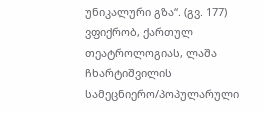უნიკალური გზა“. (გვ. 177)
ვფიქრობ, ქართულ თეატროლოგიას, ლაშა ჩხარტიშვილის სამეცნიერო/პოპულარული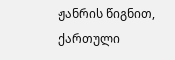ჟანრის წიგნით, ქართული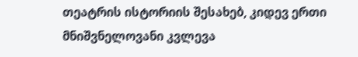თეატრის ისტორიის შესახებ, კიდევ ერთი მნიშვნელოვანი კვლევა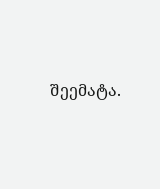შეემატა.